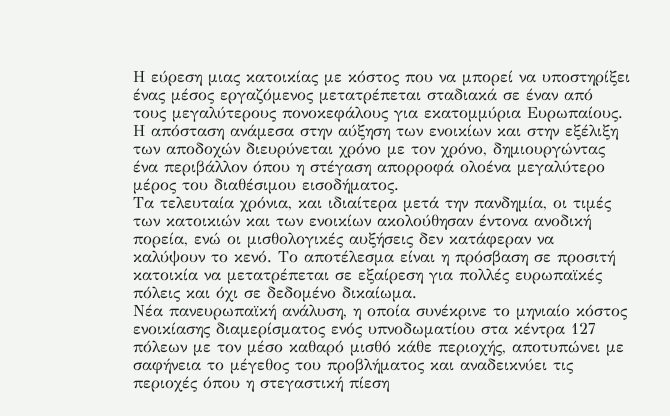Η εύρεση μιας κατοικίας με κόστος που να μπορεί να υποστηρίξει ένας μέσος εργαζόμενος μετατρέπεται σταδιακά σε έναν από τους μεγαλύτερους πονοκεφάλους για εκατομμύρια Ευρωπαίους. Η απόσταση ανάμεσα στην αύξηση των ενοικίων και στην εξέλιξη των αποδοχών διευρύνεται χρόνο με τον χρόνο, δημιουργώντας ένα περιβάλλον όπου η στέγαση απορροφά ολοένα μεγαλύτερο μέρος του διαθέσιμου εισοδήματος.
Τα τελευταία χρόνια, και ιδιαίτερα μετά την πανδημία, οι τιμές των κατοικιών και των ενοικίων ακολούθησαν έντονα ανοδική πορεία, ενώ οι μισθολογικές αυξήσεις δεν κατάφεραν να καλύψουν το κενό. Το αποτέλεσμα είναι η πρόσβαση σε προσιτή κατοικία να μετατρέπεται σε εξαίρεση για πολλές ευρωπαϊκές πόλεις και όχι σε δεδομένο δικαίωμα.
Νέα πανευρωπαϊκή ανάλυση, η οποία συνέκρινε το μηνιαίο κόστος ενοικίασης διαμερίσματος ενός υπνοδωματίου στα κέντρα 127 πόλεων με τον μέσο καθαρό μισθό κάθε περιοχής, αποτυπώνει με σαφήνεια το μέγεθος του προβλήματος και αναδεικνύει τις περιοχές όπου η στεγαστική πίεση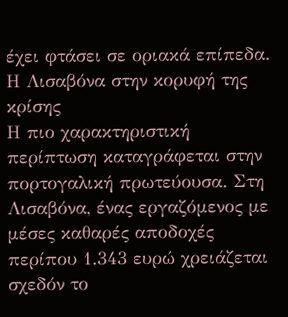έχει φτάσει σε οριακά επίπεδα.
Η Λισαβόνα στην κορυφή της κρίσης
Η πιο χαρακτηριστική περίπτωση καταγράφεται στην πορτογαλική πρωτεύουσα. Στη Λισαβόνα, ένας εργαζόμενος με μέσες καθαρές αποδοχές περίπου 1.343 ευρώ χρειάζεται σχεδόν το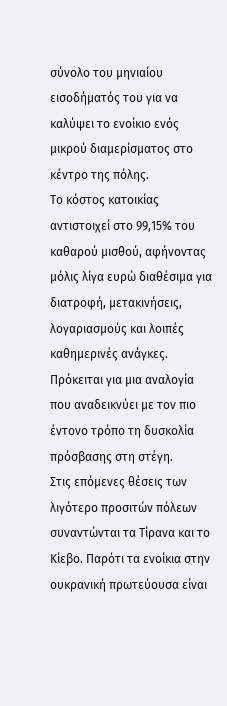σύνολο του μηνιαίου εισοδήματός του για να καλύψει το ενοίκιο ενός μικρού διαμερίσματος στο κέντρο της πόλης.
Το κόστος κατοικίας αντιστοιχεί στο 99,15% του καθαρού μισθού, αφήνοντας μόλις λίγα ευρώ διαθέσιμα για διατροφή, μετακινήσεις, λογαριασμούς και λοιπές καθημερινές ανάγκες. Πρόκειται για μια αναλογία που αναδεικνύει με τον πιο έντονο τρόπο τη δυσκολία πρόσβασης στη στέγη.
Στις επόμενες θέσεις των λιγότερο προσιτών πόλεων συναντώνται τα Τίρανα και το Κίεβο. Παρότι τα ενοίκια στην ουκρανική πρωτεύουσα είναι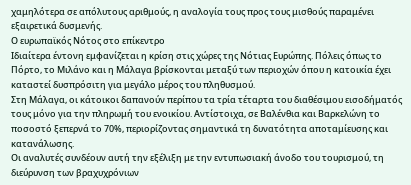χαμηλότερα σε απόλυτους αριθμούς, η αναλογία τους προς τους μισθούς παραμένει εξαιρετικά δυσμενής.
Ο ευρωπαϊκός Νότος στο επίκεντρο
Ιδιαίτερα έντονη εμφανίζεται η κρίση στις χώρες της Νότιας Ευρώπης. Πόλεις όπως το Πόρτο, το Μιλάνο και η Μάλαγα βρίσκονται μεταξύ των περιοχών όπου η κατοικία έχει καταστεί δυσπρόσιτη για μεγάλο μέρος του πληθυσμού.
Στη Μάλαγα, οι κάτοικοι δαπανούν περίπου τα τρία τέταρτα του διαθέσιμου εισοδήματός τους μόνο για την πληρωμή του ενοικίου. Αντίστοιχα, σε Βαλένθια και Βαρκελώνη το ποσοστό ξεπερνά το 70%, περιορίζοντας σημαντικά τη δυνατότητα αποταμίευσης και κατανάλωσης.
Οι αναλυτές συνδέουν αυτή την εξέλιξη με την εντυπωσιακή άνοδο του τουρισμού, τη διεύρυνση των βραχυχρόνιων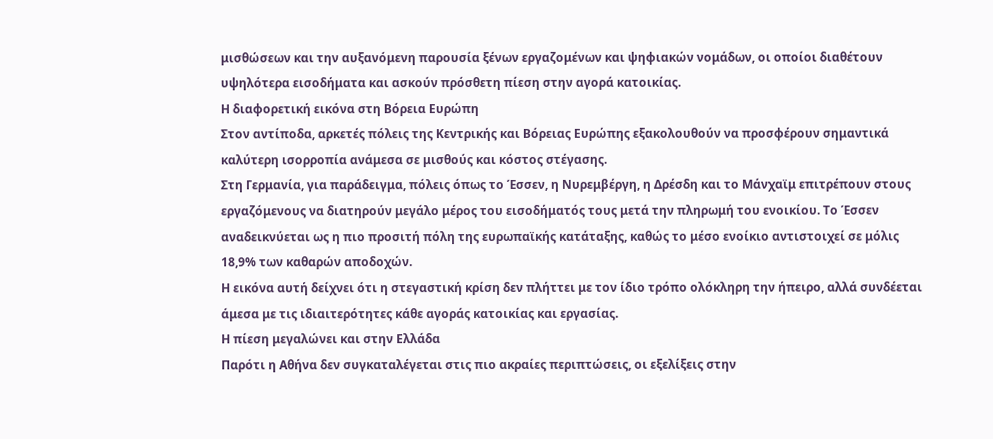μισθώσεων και την αυξανόμενη παρουσία ξένων εργαζομένων και ψηφιακών νομάδων, οι οποίοι διαθέτουν υψηλότερα εισοδήματα και ασκούν πρόσθετη πίεση στην αγορά κατοικίας.
Η διαφορετική εικόνα στη Βόρεια Ευρώπη
Στον αντίποδα, αρκετές πόλεις της Κεντρικής και Βόρειας Ευρώπης εξακολουθούν να προσφέρουν σημαντικά καλύτερη ισορροπία ανάμεσα σε μισθούς και κόστος στέγασης.
Στη Γερμανία, για παράδειγμα, πόλεις όπως το Έσσεν, η Νυρεμβέργη, η Δρέσδη και το Μάνχαϊμ επιτρέπουν στους εργαζόμενους να διατηρούν μεγάλο μέρος του εισοδήματός τους μετά την πληρωμή του ενοικίου. Το Έσσεν αναδεικνύεται ως η πιο προσιτή πόλη της ευρωπαϊκής κατάταξης, καθώς το μέσο ενοίκιο αντιστοιχεί σε μόλις 18,9% των καθαρών αποδοχών.
Η εικόνα αυτή δείχνει ότι η στεγαστική κρίση δεν πλήττει με τον ίδιο τρόπο ολόκληρη την ήπειρο, αλλά συνδέεται άμεσα με τις ιδιαιτερότητες κάθε αγοράς κατοικίας και εργασίας.
Η πίεση μεγαλώνει και στην Ελλάδα
Παρότι η Αθήνα δεν συγκαταλέγεται στις πιο ακραίες περιπτώσεις, οι εξελίξεις στην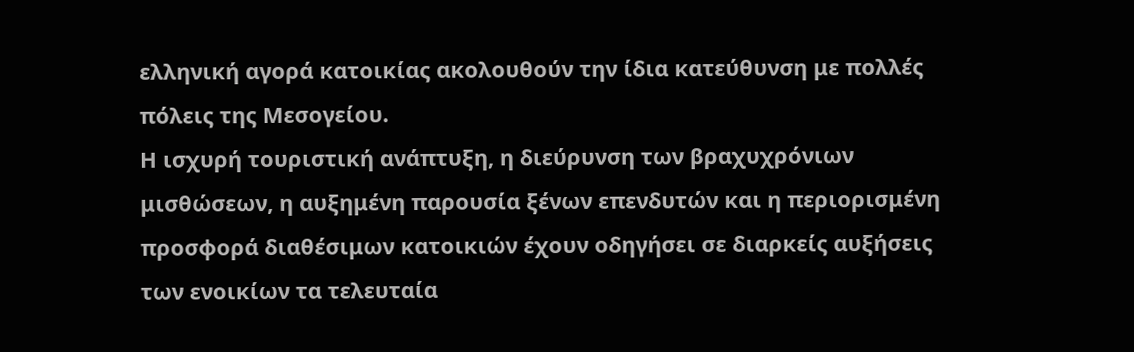ελληνική αγορά κατοικίας ακολουθούν την ίδια κατεύθυνση με πολλές πόλεις της Μεσογείου.
Η ισχυρή τουριστική ανάπτυξη, η διεύρυνση των βραχυχρόνιων μισθώσεων, η αυξημένη παρουσία ξένων επενδυτών και η περιορισμένη προσφορά διαθέσιμων κατοικιών έχουν οδηγήσει σε διαρκείς αυξήσεις των ενοικίων τα τελευταία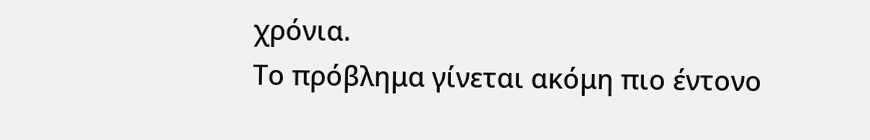χρόνια.
Το πρόβλημα γίνεται ακόμη πιο έντονο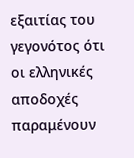εξαιτίας του γεγονότος ότι οι ελληνικές αποδοχές παραμένουν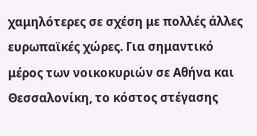χαμηλότερες σε σχέση με πολλές άλλες ευρωπαϊκές χώρες. Για σημαντικό μέρος των νοικοκυριών σε Αθήνα και Θεσσαλονίκη, το κόστος στέγασης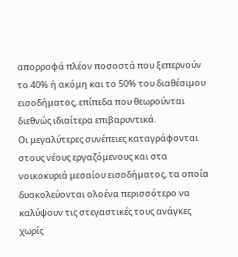απορροφά πλέον ποσοστά που ξεπερνούν το 40% ή ακόμη και το 50% του διαθέσιμου εισοδήματος, επίπεδα που θεωρούνται διεθνώς ιδιαίτερα επιβαρυντικά.
Οι μεγαλύτερες συνέπειες καταγράφονται στους νέους εργαζόμενους και στα νοικοκυριά μεσαίου εισοδήματος, τα οποία δυσκολεύονται ολοένα περισσότερο να καλύψουν τις στεγαστικές τους ανάγκες χωρίς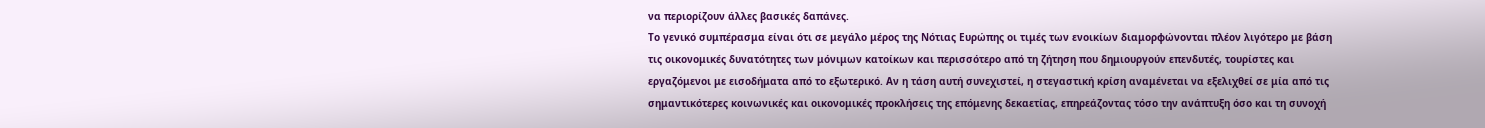να περιορίζουν άλλες βασικές δαπάνες.
Το γενικό συμπέρασμα είναι ότι σε μεγάλο μέρος της Νότιας Ευρώπης οι τιμές των ενοικίων διαμορφώνονται πλέον λιγότερο με βάση τις οικονομικές δυνατότητες των μόνιμων κατοίκων και περισσότερο από τη ζήτηση που δημιουργούν επενδυτές, τουρίστες και εργαζόμενοι με εισοδήματα από το εξωτερικό. Αν η τάση αυτή συνεχιστεί, η στεγαστική κρίση αναμένεται να εξελιχθεί σε μία από τις σημαντικότερες κοινωνικές και οικονομικές προκλήσεις της επόμενης δεκαετίας, επηρεάζοντας τόσο την ανάπτυξη όσο και τη συνοχή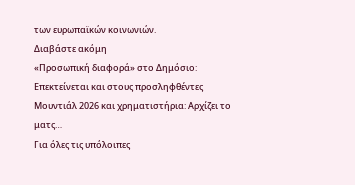των ευρωπαϊκών κοινωνιών.
Διαβάστε ακόμη
«Προσωπική διαφορά» στο Δημόσιο: Επεκτείνεται και στους προσληφθέντες
Μουντιάλ 2026 και χρηματιστήρια: Αρχίζει το ματς…
Για όλες τις υπόλοιπες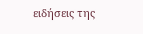ειδήσεις της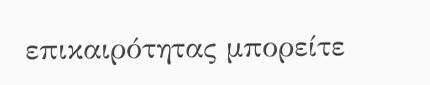επικαιρότητας μπορείτε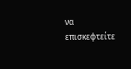να επισκεφτείτε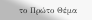το Πρώτο Θέμα